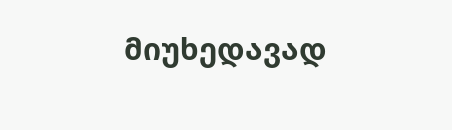მიუხედავად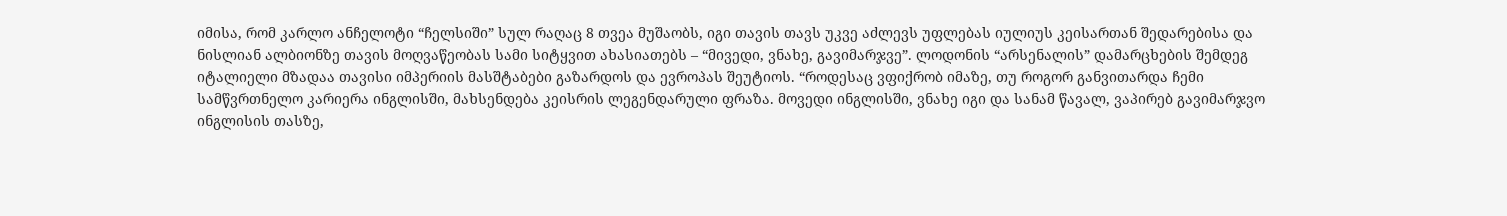იმისა, რომ კარლო ანჩელოტი “ჩელსიში” სულ რაღაც 8 თვეა მუშაობს, იგი თავის თავს უკვე აძლევს უფლებას იულიუს კეისართან შედარებისა და ნისლიან ალბიონზე თავის მოღვაწეობას სამი სიტყვით ახასიათებს – “მივედი, ვნახე, გავიმარჯვე”. ლოდონის “არსენალის” დამარცხების შემდეგ იტალიელი მზადაა თავისი იმპერიის მასშტაბები გაზარდოს და ევროპას შეუტიოს. “როდესაც ვფიქრობ იმაზე, თუ როგორ განვითარდა ჩემი სამწვრთნელო კარიერა ინგლისში, მახსენდება კეისრის ლეგენდარული ფრაზა. მოვედი ინგლისში, ვნახე იგი და სანამ წავალ, ვაპირებ გავიმარჯვო ინგლისის თასზე,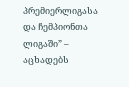პრემიერლიგასა და ჩემპიონთა ლიგაში” – აცხადებს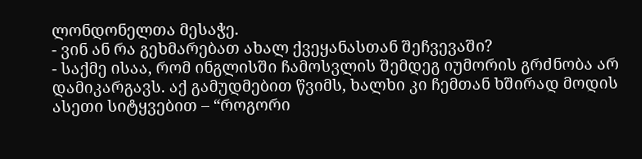ლონდონელთა მესაჭე.
- ვინ ან რა გეხმარებათ ახალ ქვეყანასთან შეჩვევაში?
- საქმე ისაა, რომ ინგლისში ჩამოსვლის შემდეგ იუმორის გრძნობა არ დამიკარგავს. აქ გამუდმებით წვიმს, ხალხი კი ჩემთან ხშირად მოდის ასეთი სიტყვებით – “როგორი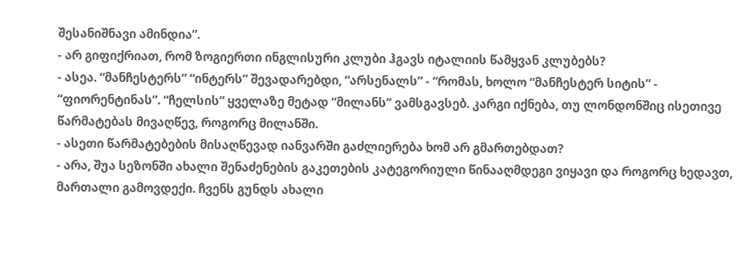შესანიშნავი ამინდია”.
- არ გიფიქრიათ, რომ ზოგიერთი ინგლისური კლუბი ჰგავს იტალიის წამყვან კლუბებს?
- ასეა. “მანჩესტერს” “ინტერს” შევადარებდი, “არსენალს” - “რომას, ხოლო “მანჩესტერ სიტის” - “ფიორენტინას”. “ჩელსის” ყველაზე მეტად “მილანს” ვამსგავსებ. კარგი იქნება, თუ ლონდონშიც ისეთივე წარმატებას მივაღწევ, როგორც მილანში.
- ასეთი წარმატებების მისაღწევად იანვარში გაძლიერება ხომ არ გმართებდათ?
- არა, შუა სეზონში ახალი შენაძენების გაკეთების კატეგორიული წინააღმდეგი ვიყავი და როგორც ხედავთ, მართალი გამოვდექი. ჩვენს გუნდს ახალი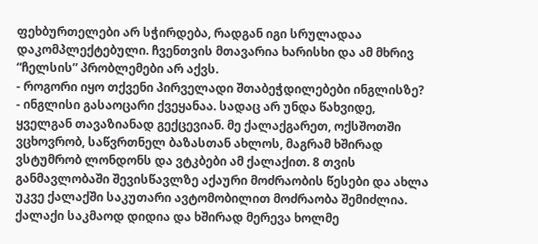ფეხბურთელები არ სჭირდება, რადგან იგი სრულადაა დაკომპლექტებული. ჩვენთვის მთავარია ხარისხი და ამ მხრივ “ჩელსის” პრობლემები არ აქვს.
- როგორი იყო თქვენი პირველადი შთაბეჭდილებები ინგლისზე?
- ინგლისი გასაოცარი ქვეყანაა. სადაც არ უნდა წახვიდე, ყველგან თავაზიანად გექცევიან. მე ქალაქგარეთ, ოქსშოთში ვცხოვრობ, საწვრთნელ ბაზასთან ახლოს, მაგრამ ხშირად ვსტუმრობ ლონდონს და ვტკბები ამ ქალაქით. 8 თვის განმავლობაში შევისწავლზე აქაური მოძრაობის წესები და ახლა უკვე ქალაქში საკუთარი ავტომობილით მოძრაობა შემიძლია. ქალაქი საკმაოდ დიდია და ხშირად მერევა ხოლმე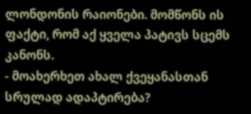ლონდონის რაიონები. მომწონს ის ფაქტი, რომ აქ ყველა პატივს სცემს კანონს.
- მოახერხეთ ახალ ქვეყანასთან სრულად ადაპტირება?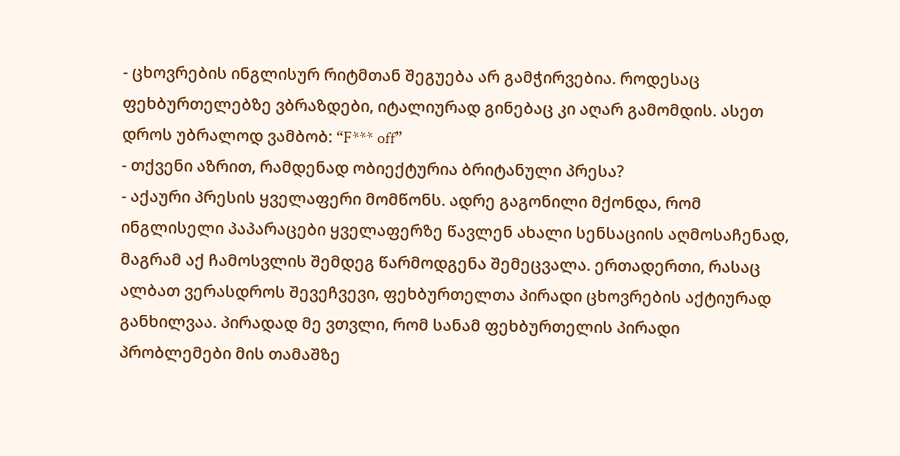- ცხოვრების ინგლისურ რიტმთან შეგუება არ გამჭირვებია. როდესაც ფეხბურთელებზე ვბრაზდები, იტალიურად გინებაც კი აღარ გამომდის. ასეთ დროს უბრალოდ ვამბობ: “F*** off”
- თქვენი აზრით, რამდენად ობიექტურია ბრიტანული პრესა?
- აქაური პრესის ყველაფერი მომწონს. ადრე გაგონილი მქონდა, რომ ინგლისელი პაპარაცები ყველაფერზე წავლენ ახალი სენსაციის აღმოსაჩენად, მაგრამ აქ ჩამოსვლის შემდეგ წარმოდგენა შემეცვალა. ერთადერთი, რასაც ალბათ ვერასდროს შევეჩვევი, ფეხბურთელთა პირადი ცხოვრების აქტიურად განხილვაა. პირადად მე ვთვლი, რომ სანამ ფეხბურთელის პირადი პრობლემები მის თამაშზე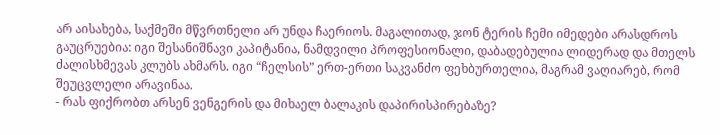არ აისახება, საქმეში მწვრთნელი არ უნდა ჩაერიოს. მაგალითად, ჯონ ტერის ჩემი იმედები არასდროს გაუცრუებია: იგი შესანიშნავი კაპიტანია, ნამდვილი პროფესიონალი, დაბადებულია ლიდერად და მთელს ძალისხმევას კლუბს ახმარს. იგი “ჩელსის” ერთ-ერთი საკვანძო ფეხბურთელია, მაგრამ ვაღიარებ, რომ შეუცვლელი არავინაა.
- რას ფიქრობთ არსენ ვენგერის და მიხაელ ბალაკის დაპირისპირებაზე?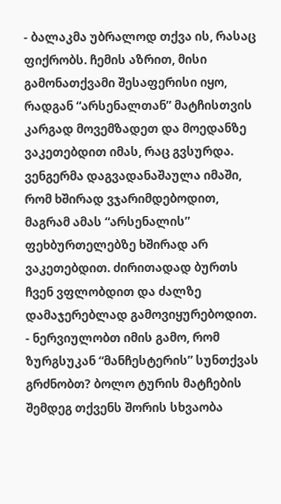- ბალაკმა უბრალოდ თქვა ის, რასაც ფიქრობს. ჩემის აზრით, მისი გამონათქვამი შესაფერისი იყო, რადგან “არსენალთან” მატჩისთვის კარგად მოვემზადეთ და მოედანზე ვაკეთებდით იმას, რაც გვსურდა. ვენგერმა დაგვადანაშაულა იმაში, რომ ხშირად ვჯარიმდებოდით, მაგრამ ამას “არსენალის” ფეხბურთელებზე ხშირად არ ვაკეთებდით. ძირითადად ბურთს ჩვენ ვფლობდით და ძალზე დამაჯერებლად გამოვიყურებოდით.
- ნერვიულობთ იმის გამო, რომ ზურგსუკან “მანჩესტერის” სუნთქვას გრძნობთ? ბოლო ტურის მატჩების შემდეგ თქვენს შორის სხვაობა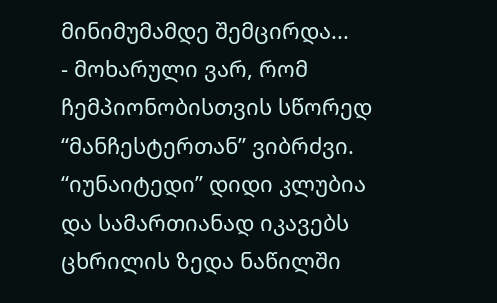მინიმუმამდე შემცირდა...
- მოხარული ვარ, რომ ჩემპიონობისთვის სწორედ “მანჩესტერთან” ვიბრძვი. “იუნაიტედი” დიდი კლუბია და სამართიანად იკავებს ცხრილის ზედა ნაწილში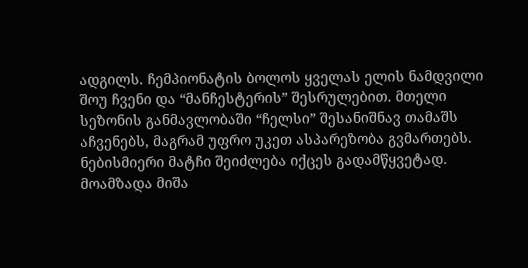ადგილს. ჩემპიონატის ბოლოს ყველას ელის ნამდვილი შოუ ჩვენი და “მანჩესტერის” შესრულებით. მთელი სეზონის განმავლობაში “ჩელსი” შესანიშნავ თამაშს აჩვენებს, მაგრამ უფრო უკეთ ასპარეზობა გვმართებს. ნებისმიერი მატჩი შეიძლება იქცეს გადამწყვეტად.
მოამზადა მიშა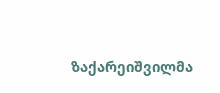ზაქარეიშვილმა